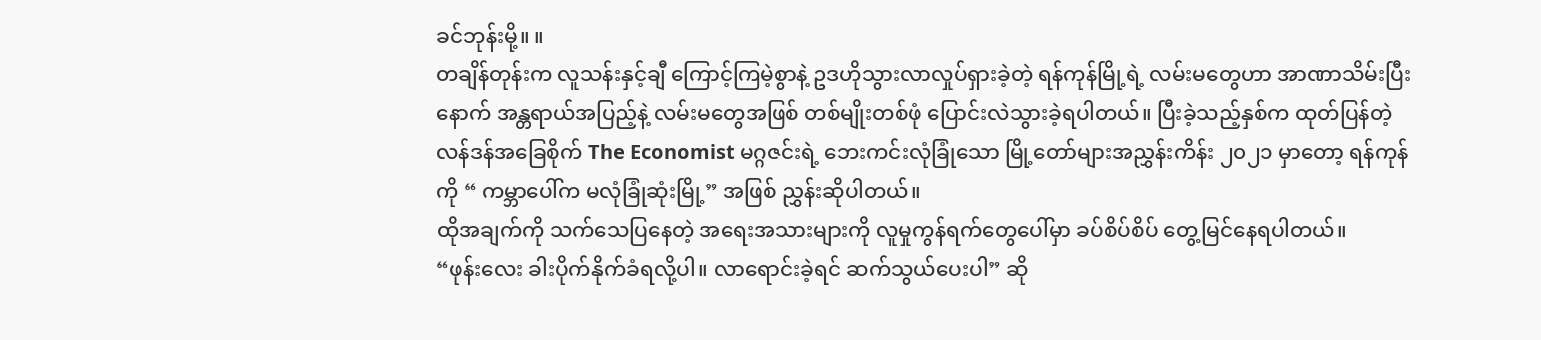ခင်ဘုန်းမို့။ ။
တချိန်တုန်းက လူသန်းနှင့်ချီ ကြောင့်ကြမဲ့စွာနဲ့ ဥဒဟိုသွားလာလှုပ်ရှားခဲ့တဲ့ ရန်ကုန်မြို့ရဲ့ လမ်းမတွေဟာ အာဏာသိမ်းပြီးနောက် အန္တရာယ်အပြည့်နဲ့ လမ်းမတွေအဖြစ် တစ်မျိုးတစ်ဖုံ ပြောင်းလဲသွားခဲ့ရပါတယ်။ ပြီးခဲ့သည့်နှစ်က ထုတ်ပြန်တဲ့ လန်ဒန်အခြေစိုက် The Economist မဂ္ဂဇင်းရဲ့ ဘေးကင်းလုံခြုံသော မြို့တော်များအညွှန်းကိန်း ၂၀၂၁ မှာတော့ ရန်ကုန်ကို “ ကမ္ဘာပေါ်က မလုံခြုံဆုံးမြို့” အဖြစ် ညွှန်းဆိုပါတယ်။
ထိုအချက်ကို သက်သေပြနေတဲ့ အရေးအသားများကို လူမှုကွန်ရက်တွေပေါ်မှာ ခပ်စိပ်စိပ် တွေ့မြင်နေရပါတယ်။
“ဖုန်းလေး ခါးပိုက်နိုက်ခံရလို့ပါ။ လာရောင်းခဲ့ရင် ဆက်သွယ်ပေးပါ” ဆို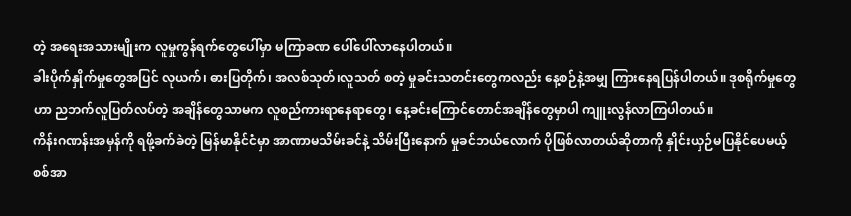တဲ့ အရေးအသားမျိုးက လူမှုကွန်ရက်တွေပေါ်မှာ မကြာခဏ ပေါ်ပေါ်လာနေပါတယ်။
ခါးပိုက်နှိုက်မှုတွေအပြင် လုယက်၊ ဓားပြတိုက်၊ အလစ်သုတ်၊လူသတ် စတဲ့ မှုခင်းသတင်းတွေကလည်း နေ့စဉ်နဲ့အမျှ ကြားနေရပြန်ပါတယ်။ ဒုစရိုက်မှုတွေဟာ ညဘက်လူပြတ်လပ်တဲ့ အချိန်တွေသာမက လူစည်ကားရာနေရာတွေ၊ နေ့ခင်းကြောင်တောင်အချိန်တွေမှာပါ ကျူးလွန်လာကြပါတယ်။
ကိန်းဂဏန်းအမှန်ကို ရဖို့ခက်ခဲတဲ့ မြန်မာနိုင်ငံမှာ အာဏာမသိမ်းခင်နဲ့ သိမ်းပြီးနောက် မှုခင်ဘယ်လောက် ပိုဖြစ်လာတယ်ဆိုတာကို နှိုင်းယှဉ်မပြနိုင်ပေမယ့် စစ်အာ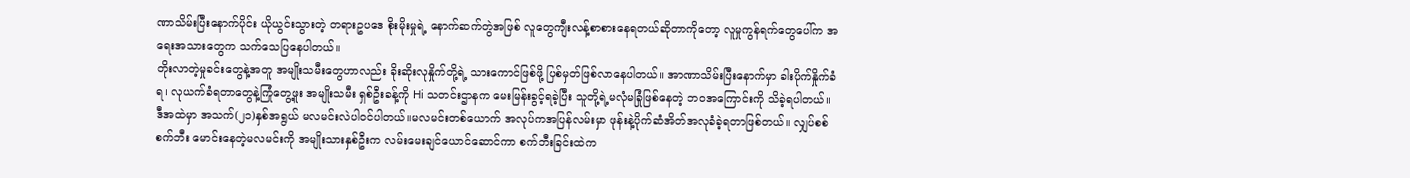ဏာသိမ်းပြီးနောက်ပိုင်း ယိုယွင်းသွားတဲ့ တရားဥပဒေ စိုးမိုးမှုရဲ့ နောက်ဆက်တွဲအဖြစ် လူတွေကျီးလန့်စာစားနေရတယ်ဆိုတာကိုတော့ လူမှုကွန်ရက်တွေပေါ်က အရေးအသားတွေက သက်သေပြနေပါတယ်။
တိုးလာတဲ့မှုခင်းတွေနဲ့အတူ အမျိုးသမီးတွေဟာလည်း ခိုးဆိုးလုနှိုက်တို့ရဲ့ သားကောင်ဖြစ်ဖို့ ပြစ်မှတ်ဖြစ်လာနေပါတယ်။ အာဏာသိမ်းပြီးနောက်မှာ ခါးပိုက်နှိုက်ခံရ၊ လုယက်ခံရတာတွေနဲ့ကြုံတွေ့ဖူး အမျိုးသမီး ရှစ်ဦးခန့်ကို Hi သတင်းဌာနက မေးမြန်းခွင့်ရခဲ့ပြီး သူတို့ရဲ့မလုံမခြုံဖြစ်နေတဲ့ ဘဝအကြောင်းကို သိခဲ့ရပါတယ်။
ဒီအထဲမှာ အသက်(၂၁)နှစ်အရွယ် မလမင်းလဲပါဝင်ပါတယ်။မလမင်းတစ်ယောက် အလုပ်ကအပြန်လမ်းမှာ ဖုန်းနဲ့ပိုက်ဆံအိတ်အလုခံခဲ့ရတာဖြစ်တယ်။ လျှပ်စစ်စက်ဘီး မောင်းနေတဲ့မလမင်းကို အမျိုးသားနှစ်ဦးက လမ်းမေးချင်ယောင်ဆောင်ကာ စက်ဘီးခြင်းထဲက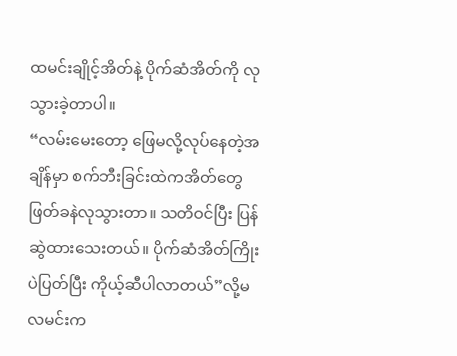ထမင်းချိုင့်အိတ်နဲ့ ပိုက်ဆံအိတ်ကို လုသွားခဲ့တာပါ။
“လမ်းမေးတော့ ဖြေမလို့လုပ်နေတဲ့အချိန်မှာ စက်ဘီးခြင်းထဲကအိတ်တွေ ဖြတ်ခနဲလုသွားတာ။ သတိဝင်ပြီး ပြန်ဆွဲထားသေးတယ်။ ပိုက်ဆံအိတ်ကြိုးပဲပြတ်ပြီး ကိုယ့်ဆီပါလာတယ်”လို့မလမင်းက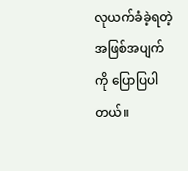လုယက်ခံခဲ့ရတဲ့ အဖြစ်အပျက်ကို ပြောပြပါတယ်။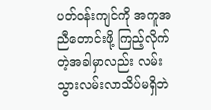ပတ်ဝန်းကျင်ကို အကူအညီတောင်းဖို့ ကြည့်လိုက်တဲ့အခါမှာလည်း လမ်းသွားလမ်းလာသိပ်မရှိဘဲ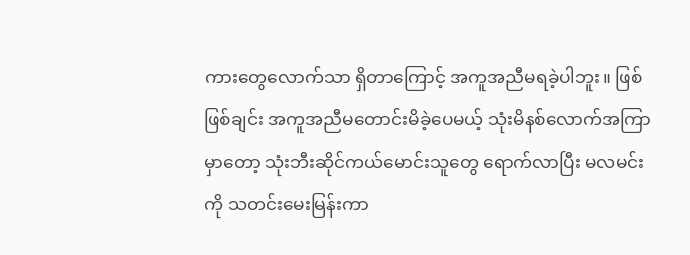ကားတွေလောက်သာ ရှိတာကြောင့် အကူအညီမရခဲ့ပါဘူး။ ဖြစ်ဖြစ်ချင်း အကူအညီမတောင်းမိခဲ့ပေမယ့် သုံးမိနစ်လောက်အကြာမှာတော့ သုံးဘီးဆိုင်ကယ်မောင်းသူတွေ ရောက်လာပြီး မလမင်းကို သတင်းမေးမြန်းကာ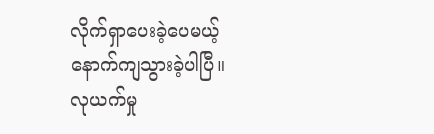လိုက်ရှာပေးခဲ့ပေမယ့် နောက်ကျသွားခဲ့ပါပြီ။
လုယက်မှု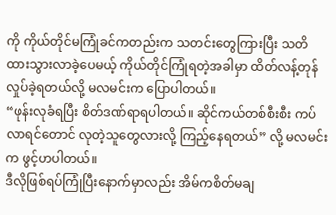ကို ကိုယ်တိုင်မကြုံခင်ကတည်းက သတင်းတွေကြားပြီး သတိထားသွားလာခဲ့ပေမယ့် ကိုယ်တိုင်ကြုံရတဲ့အခါမှာ ထိတ်လန့်တုန်လှုပ်ခဲ့ရတယ်လို့ မလမင်းက ပြောပါတယ်။
“ဖုန်းလုခံရပြီး စိတ်ဒဏ်ရာရပါတယ်။ ဆိုင်ကယ်တစ်စီးစီး ကပ်လာရင်တောင် လုတဲ့သူတွေလားလို့ ကြည့်နေရတယ်” လို့ မလမင်းက ဖွင့်ဟပါတယ်။
ဒီလိုဖြစ်ရပ်ကြုံပြီးနောက်မှာလည်း အိမ်ကစိတ်မချ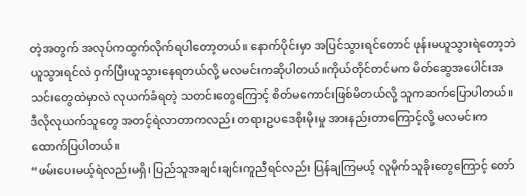တဲ့အတွက် အလုပ်ကထွက်လိုက်ရပါတော့တယ်။ နောက်ပိုင်းမှာ အပြင်သွားရင်တောင် ဖုန်းမယူသွားရဲတော့ဘဲ ယူသွားရင်လဲ ဝှက်ပြီးယူသွားနေရတယ်လို့ မလမင်းကဆိုပါတယ်။ကိုယ်တိုင်တင်မက မိတ်ဆွေအပေါင်းအသင်းတွေထဲမှာလဲ လုယက်ခံရတဲ့ သတင်းတွေကြောင့် စိတ်မကောင်းဖြစ်မိတယ်လို့ သူကဆက်ပြောပါတယ်။ ဒီလိုလုယက်သူတွေ အတင့်ရဲလာတာကလည်း တရားဥပဒေစိုးမိုးမှု အားနည်းတာကြောင့်လို့ မလမင်းကထောက်ပြပါတယ်။
“ဖမ်းပေးမယ့်ရဲလည်းမရှိ၊ ပြည်သူအချင်းချင်းကူညီရင်လည်း ပြန်ချကြမယ့် လူမိုက်သူခိုးတွေကြောင့် တော်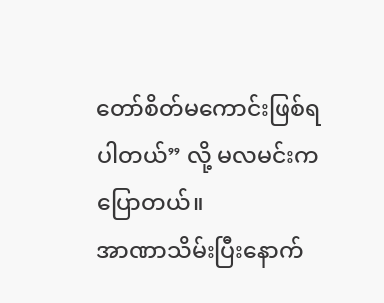တော်စိတ်မကောင်းဖြစ်ရပါတယ်” လို့ မလမင်းက ပြောတယ်။
အာဏာသိမ်းပြီးနောက်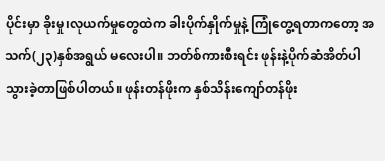ပိုင်းမှာ ခိုးမှု၊လုယက်မှုတွေထဲက ခါးပိုက်နှိုက်မှုနဲ့ ကြုံတွေ့ရတာကတော့ အသက်(၂၃)နှစ်အရွယ် မလေးပါ။ ဘတ်စ်ကားစီးရင်း ဖုန်းနဲ့ပိုက်ဆံအိတ်ပါသွားခဲ့တာဖြစ်ပါတယ်။ ဖုန်းတန်ဖိုးက နှစ်သိန်းကျော်တန်ဖိုး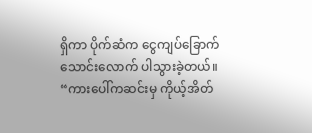ရှိကာ ပိုက်ဆံက ငွေကျပ်ခြောက်သောင်းလောက် ပါသွားခဲ့တယ်။
“ကားပေါ်ကဆင်းမှ ကိုယ့်အိတ်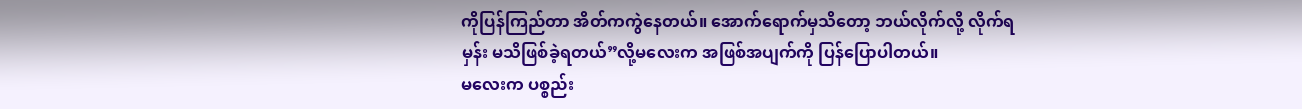ကိုပြန်ကြည်တာ အိတ်ကကွဲနေတယ်။ အောက်ရောက်မှသိတော့ ဘယ်လိုက်လို့ လိုက်ရမှန်း မသိဖြစ်ခဲ့ရတယ်”လို့မလေးက အဖြစ်အပျက်ကို ပြန်ပြောပါတယ်။
မလေးက ပစ္စည်း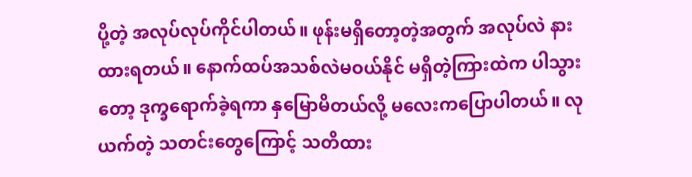ပို့တဲ့ အလုပ်လုပ်ကိုင်ပါတယ်။ ဖုန်းမရှိတော့တဲ့အတွက် အလုပ်လဲ နားထားရတယ်။ နောက်ထပ်အသစ်လဲမဝယ်နိုင် မရှိတဲ့ကြားထဲက ပါသွားတော့ ဒုက္ခရောက်ခဲ့ရကာ နှမြောမိတယ်လို့ မလေးကပြောပါတယ်။ လုယက်တဲ့ သတင်းတွေကြောင့် သတိထား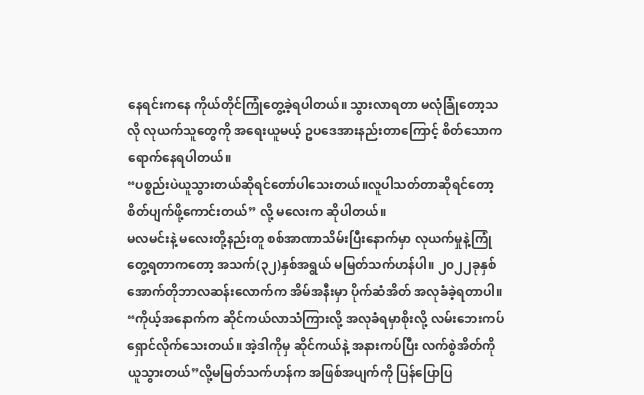နေရင်းကနေ ကိုယ်တိုင်ကြုံတွေ့ခဲ့ရပါတယ်။ သွားလာရတာ မလုံခြုံတော့သလို လုယက်သူတွေကို အရေးယူမယ့် ဥပဒေအားနည်းတာကြောင့် စိတ်သောကရောက်နေရပါတယ်။
“ပစ္စည်းပဲယူသွားတယ်ဆိုရင်တော်ပါသေးတယ်။လူပါသတ်တာဆိုရင်တော့ စိတ်ပျက်ဖို့ကောင်းတယ်” လို့ မလေးက ဆိုပါတယ်။
မလမင်းနဲ့ မလေးတို့နည်းတူ စစ်အာဏာသိမ်းပြီးနောက်မှာ လုယက်မှုနဲ့ကြုံတွေ့ရတာကတော့ အသက်(၃၂)နှစ်အရွယ် မမြတ်သက်ဟန်ပါ။ ၂၀၂၂ခုနှစ် အောက်တိုဘာလဆန်းလောက်က အိမ်အနီးမှာ ပိုက်ဆံအိတ် အလုခံခဲ့ရတာပါ။
“ကိုယ့်အနောက်က ဆိုင်ကယ်လာသံကြားလို့ အလုခံရမှာစိုးလို့ လမ်းဘေးကပ် ရှောင်လိုက်သေးတယ်။ အဲ့ဒါကိုမှ ဆိုင်ကယ်နဲ့ အနားကပ်ပြီး လက်စွဲအိတ်ကို ယူသွားတယ်”လို့မမြတ်သက်ဟန်က အဖြစ်အပျက်ကို ပြန်ပြောပြ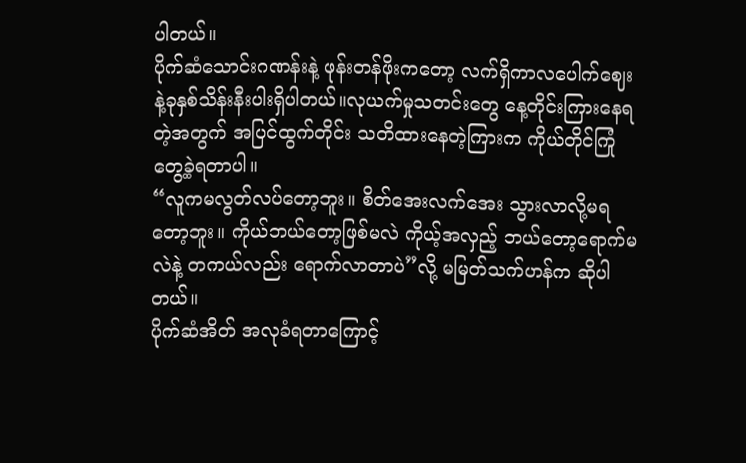ပါတယ်။
ပိုက်ဆံသောင်းဂဏန်းနဲ့ ဖုန်းတန်ဖိုးကတော့ လက်ရှိကာလပေါက်ဈေးနဲ့ခုနှစ်သိန်းနီးပါးရှိပါတယ်။လုယက်မှုသတင်းတွေ နေ့တိုင်းကြားနေရတဲ့အတွက် အပြင်ထွက်တိုင်း သတိထားနေတဲ့ကြားက ကိုယ်တိုင်ကြုံတွေ့ခဲ့ရတာပါ။
“လူကမလွတ်လပ်တော့ဘူး။ စိတ်အေးလက်အေး သွားလာလို့မရတော့ဘူး။ ကိုယ်ဘယ်တော့ဖြစ်မလဲ ကိုယ့်အလှည့် ဘယ်တော့ရောက်မလဲနဲ့ တကယ်လည်း ရောက်လာတာပဲ”လို့ မမြတ်သက်ဟန်က ဆိုပါတယ်။
ပိုက်ဆံအိတ် အလုခံရတာကြောင့်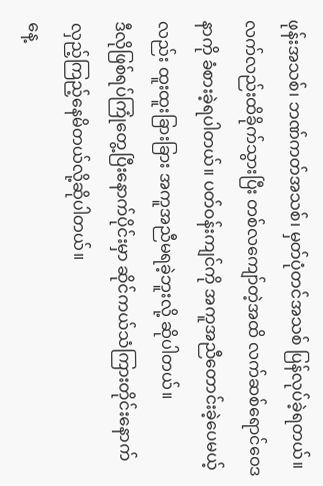ဖုန်းအသစ်၊ ဘဏ်ကတ်အသစ်၊ မှတ်ပုံတင်အသစ် ပြန်လုပ်ခဲ့ရတယ်။ လက်လည်းထိခိုက်သွားပြီး တစ်လကျော်တဲ့အထိ လက်ဆစ်ရောင်ဝေဒနာကို ခံစားခဲ့ရပါတယ်။ ပတ်ဝန်းကျင်ကို အကူအညီတောင်းခဲ့ပေမယ့်လည်း ထူးထူးခြားခြား အကူအညီမရခဲ့ဘူးလို့ ဆိုပါတယ်။
ဒီလိုဖြစ်ရပ်ကြုံတွေ့ပြီးနောက်ပိုင်းမှာ ဆိုင်ကယ်သံကြားတိုင်းနောက်လှည့်ကြည့်နေမိတယ်လို့ဆိုပါတယ်။
နေ့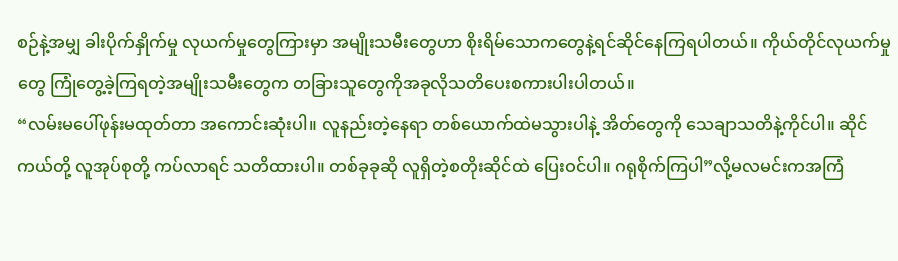စဉ်နဲ့အမျှ ခါးပိုက်နှိုက်မှု လုယက်မှုတွေကြားမှာ အမျိုးသမီးတွေဟာ စိုးရိမ်သောကတွေနဲ့ရင်ဆိုင်နေကြရပါတယ်။ ကိုယ်တိုင်လုယက်မှုတွေ ကြုံတွေ့ခဲ့ကြရတဲ့အမျိုးသမီးတွေက တခြားသူတွေကိုအခုလိုသတိပေးစကားပါးပါတယ်။
“လမ်းမပေါ်ဖုန်းမထုတ်တာ အကောင်းဆုံးပါ။ လူနည်းတဲ့နေရာ တစ်ယောက်ထဲမသွားပါနဲ့ အိတ်တွေကို သေချာသတိနဲ့ကိုင်ပါ။ ဆိုင်ကယ်တို့ လူအုပ်စုတို့ ကပ်လာရင် သတိထားပါ။ တစ်ခုခုဆို လူရှိတဲ့စတိုးဆိုင်ထဲ ပြေးဝင်ပါ။ ဂရုစိုက်ကြပါ”လို့မလမင်းကအကြံ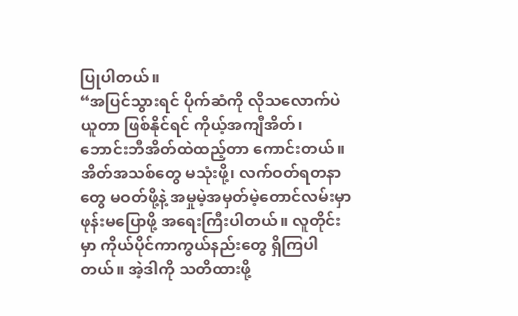ပြုပါတယ်။
“အပြင်သွားရင် ပိုက်ဆံကို လိုသလောက်ပဲယူတာ ဖြစ်နိုင်ရင် ကိုယ့်အကျီအိတ်၊ ဘောင်းဘီအိတ်ထဲထည့်တာ ကောင်းတယ်။ အိတ်အသစ်တွေ မသုံးဖို့၊ လက်ဝတ်ရတနာတွေ မဝတ်ဖို့နဲ့ အမှုမဲ့အမှတ်မဲ့တောင်လမ်းမှာ ဖုန်းမပြောဖို့ အရေးကြီးပါတယ်။ လူတိုင်းမှာ ကိုယ်ပိုင်ကာကွယ်နည်းတွေ ရှိကြပါတယ်။ အဲ့ဒါကို သတိထားဖို့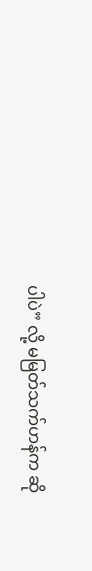ပါပဲ” လို့ မမြတ်သက်ဟန်က ဆို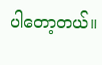ပါတော့တယ်။